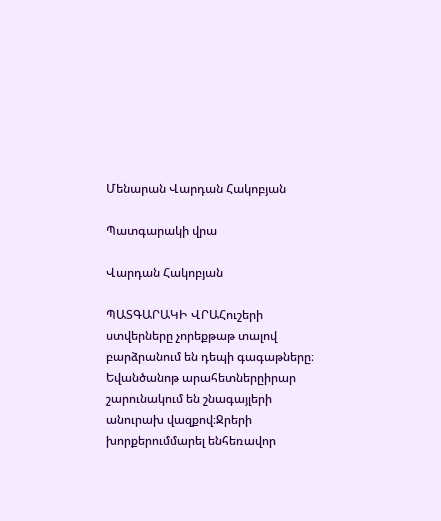Մենարան Վարդան Հակոբյան

Պատգարակի վրա

Վարդան Հակոբյան

ՊԱՏԳԱՐԱԿԻ ՎՐԱՀուշերի ստվերները չորեքթաթ տալով բարձրանում են դեպի գագաթները։ Եվանծանոթ արահետներըիրար շարունակում են շնագայլերի անուրախ վազքով։Ջրերի խորքերումմարել ենհեռավոր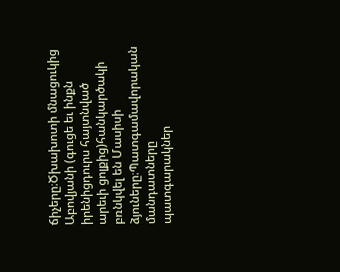ճիչերը։Ծխախոտի մնացուկից Աբովյանի (գուցե եւ ինքն իրենիցդուրս հայտնված արեւի ցոլքից)հանկարծակի բռնկվել են Մասիսի ձյուները։Պատգամավորական մանդատները պատգարակներ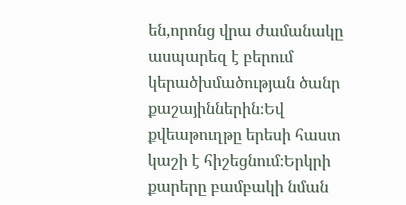են,որոնց վրա ժամանակը ասպարեզ է բերում կերածխմածության ծանր քաշայիններին։Եվ քվեաթուղթը երեսի հաստ կաշի է հիշեցնում։Երկրի քարերը բամբակի նման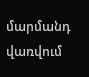մարմանդ վառվում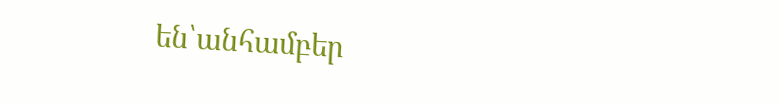են՝անհամբեր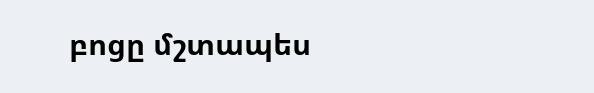բոցը մշտապես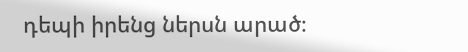դեպի իրենց ներսն արած։